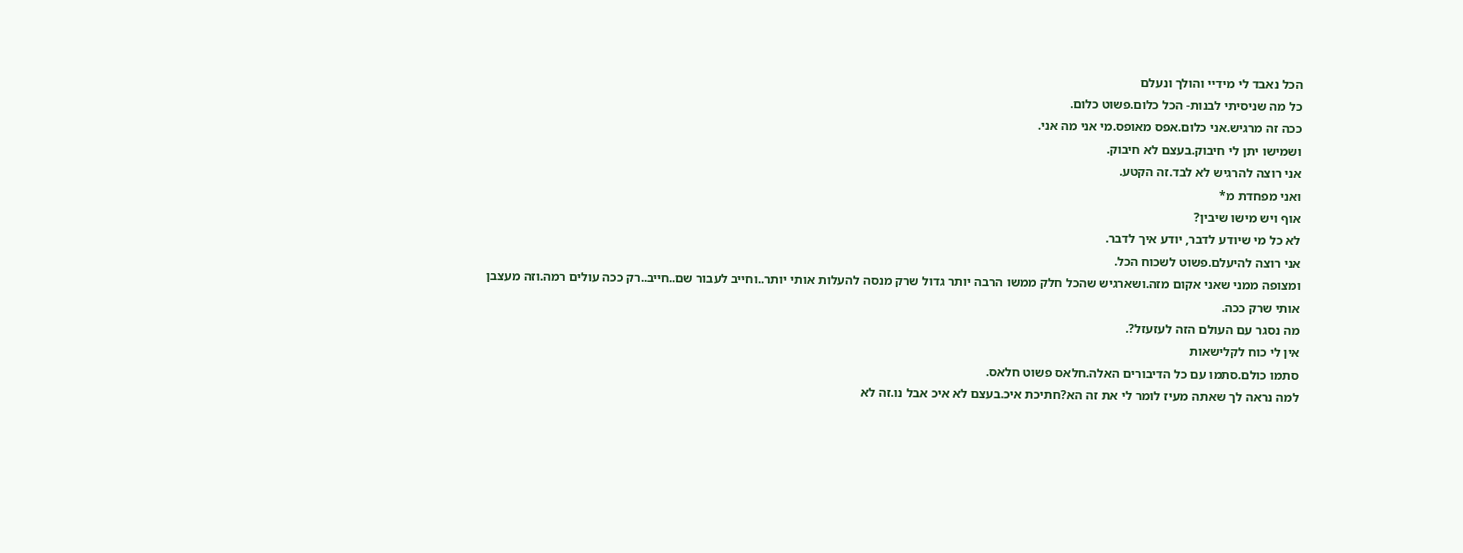הכל נאבד לי מידיי והולך ונעלם
כל מה שניסיתי לבנות- הכל כלום.פשוט כלום.
ככה זה מרגיש.אני כלום.אפס מאופס.מי אני מה אני.
ושמישו יתן לי חיבוק.בעצם לא חיבוק.
אני רוצה להרגיש לא לבד.זה הקטע.
ואני מפחדת מ*
אוף ויש מישו שיבין?
לא כל מי שיודע לדבר, יודע איך לדבר.
אני רוצה להיעלם.פשוט לשכוח הכל.
ומצופה ממני שאני אקום מזה.ושארגיש שהכל חלק ממשו הרבה יותר גדול שרק מנסה להעלות אותי יותר..וחייב לעבור שם..חייב..רק ככה עולים רמה.וזה מעצבן אותי שרק ככה.
מה נסגר עם העולם הזה לעזעזל?.
אין לי כוח לקלישאות
סתמו כולם.סתמו עם כל הדיבורים האלה.חלאס פשוט חלאס.
למה נראה לך שאתה מעיז לומר לי את זה הא?חתיכת איכ.בעצם לא איכ אבל נו.זה לא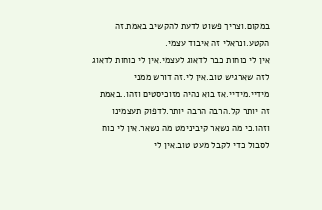במקום.וצריך פשוט לדעת להקשיב באמת.זה הקטע.ונראלי זה איבוד עצמי.
אין לי כוחות כבר לדאוג לעצמי.אין לי כוחות לדאוג לזה שארגיש טוב.אין לי.זה דורש ממני מידיי.מידיי.אז בוא נהיה מזוכיסטים וזהו..באמת זה יותר קל.הרבה הרבה יותר.לדפוק תעצמינו וזהו.כי מה נשאר קיבינימט מה נשאר.אין לי כוח לסבול כדי לקבל מעט טוב.אין לי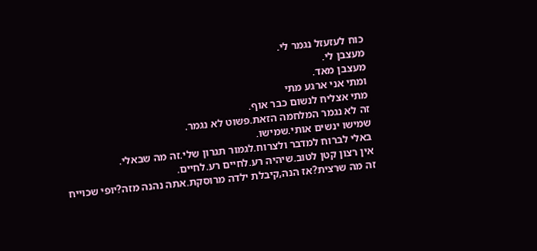כוח לעזעזל נגמר לי.
מעצבן לי.
מעצבן מאד.
ומתי אני ארגע מתי
מתי אצליח לנשום כבר אוף.
זה לא נגמר המלחמה הזאת.פשוט לא נגמר.
שמישו ינשים אותי.שמישו.
באלי לברוח למדבר ולצרוח.לגמור תגרון שלי.זה מה שבאלי.
אין רצון קטן לטוב.שיהיה רע.לחיים רע.לחיים.
זה מה שרצית?אז הנה,קיבלת ילדה מרוסקת.אתה נהנה מזה?יופי שכוייח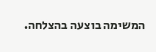המשימה בוצעה בהצלחה.